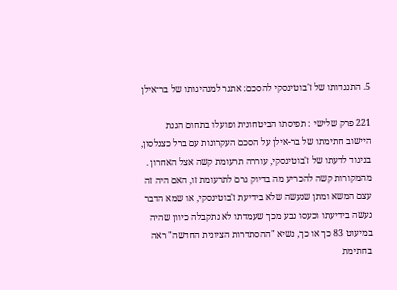5. התנגדותו של ז'בוטינסקי להסכם: אתגר למנהיגותו של בר־אילן

221 פרק שלישי : תפיסתו הביטחונית ופועלו בתחום הגנת היישוב חתימתו של בר-אילן על הסכם העקרונות עם ברל כצנלסון, בניגוד לדעתו של ז'בוטינסקי, עוררה תרעומת קשה אצל האחרון . מהמקורות קשה להכריע מה בדיוק גרם לתרעומת זו, האם היה זה עצם המשא ומתן שנעשה שלא בידיעת ז'בוטינסקי, או שמא הדבר נעשה בידיעתו וכעסו נבע מכך שעמדתו לא נתקבלה כיוון שהיה במיעוט 83 כך או כך, נשיא "ההסתדרות הציונית החדשה" ראה בחתימת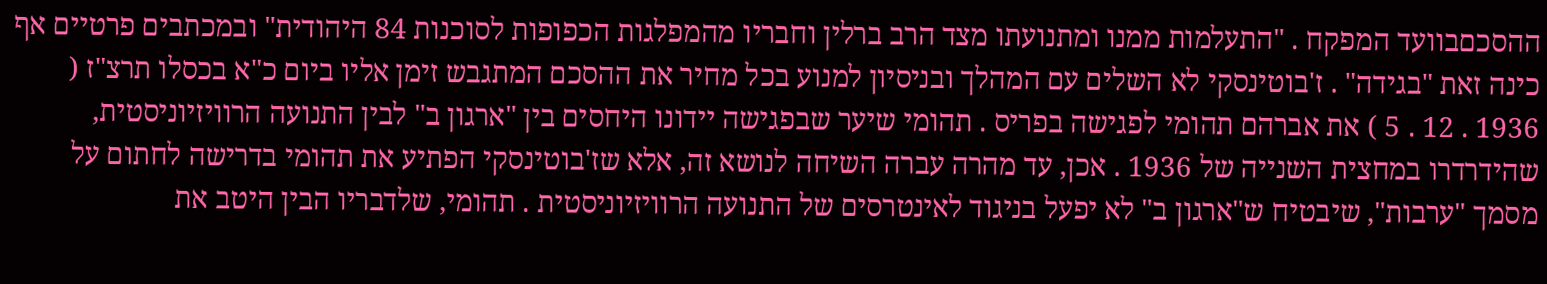ההסכםבוועד המפקח . "התעלמות ממנו ומתנועתו מצד הרב ברלין וחבריו מהמפלגות הכפופות לסוכנות 84 היהודית" ובמכתבים פרטיים אף כינה זאת "בגידה" . ז'בוטינסקי לא השלים עם המהלך ובניסיון למנוע בכל מחיר את ההסכם המתגבש זימן אליו ביום כ"א בכסלו תרצ"ז ( 1936 . 12 . 5 ) את אברהם תהומי לפגישה בפריס . תהומי שיער שבפגישה יידונו היחסים בין "ארגון ב" לבין התנועה הרוויזיוניסטית, שהידרדרו במחצית השנייה של 1936 . אכן, עד מהרה עברה השיחה לנושא זה, אלא שז'בוטינסקי הפתיע את תהומי בדרישה לחתום על מסמך "ערבות", שיבטיח ש"ארגון ב" לא יפעל בניגוד לאינטרסים של התנועה הרוויזיוניסטית . תהומי, שלדבריו הבין היטב את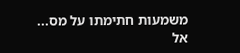משמעות חתימתו על מס...  אל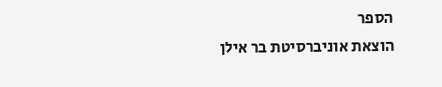הספר
הוצאת אוניברסיטת בר אילן